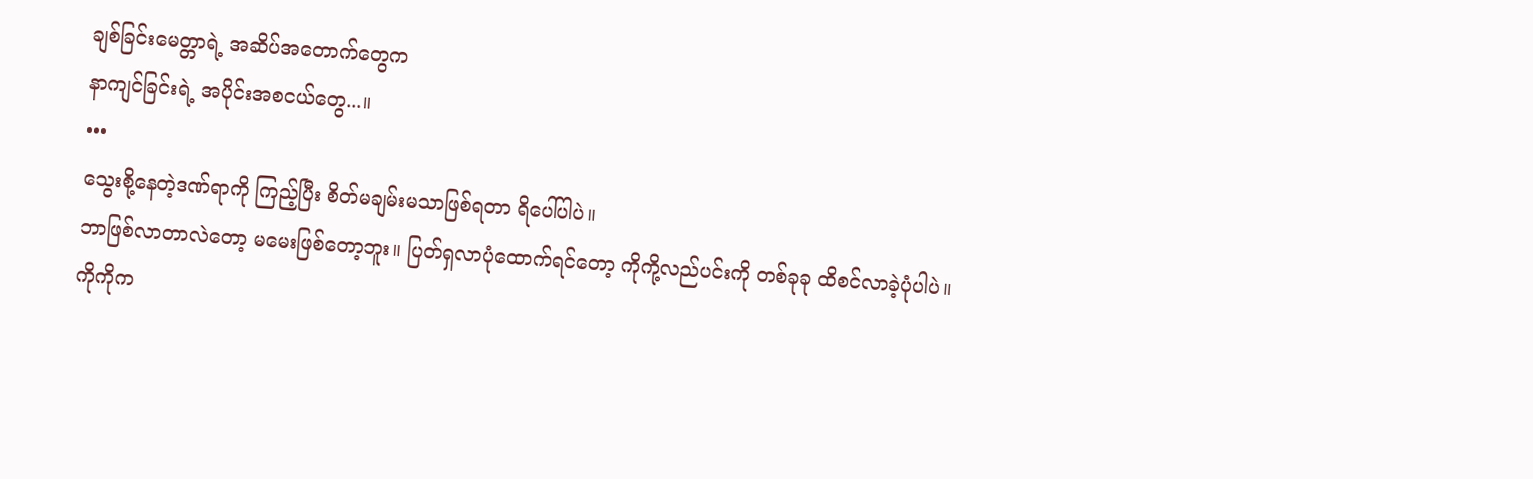ချစ်ခြင်းမေတ္တာရဲ့ အဆိပ်အတောက်တွေက
နာကျင်ခြင်းရဲ့ အပိုင်းအစငယ်တွေ...။
•••
သွေးစို့နေတဲ့ဒဏ်ရာကို ကြည့်ပြီး စိတ်မချမ်းမသာဖြစ်ရတာ ရိပေါ်ပါပဲ။
ဘာဖြစ်လာတာလဲတော့ မမေးဖြစ်တော့ဘူး။ ပြတ်ရှလာပုံထောက်ရင်တော့ ကိုကို့လည်ပင်းကို တစ်ခုခု ထိစင်လာခဲ့ပုံပါပဲ။
ကိုကိုက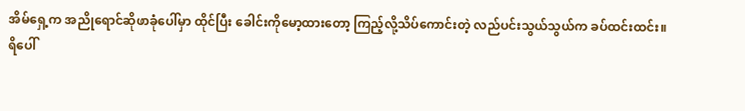အိမ်ရှေ့က အညိုရောင်ဆိုဖာခုံပေါ်မှာ ထိုင်ပြီး ခေါင်းကိုမော့ထားတော့ ကြည့်လို့သိပ်ကောင်းတဲ့ လည်ပင်းသွယ်သွယ်က ခပ်ထင်းထင်း။
ရိပေါ်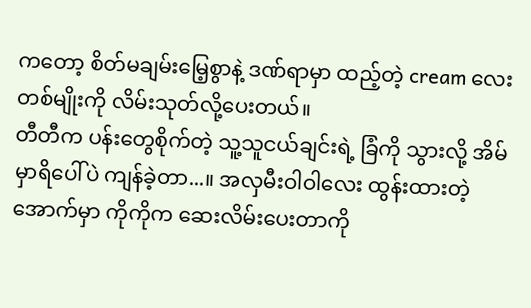ကတော့ စိတ်မချမ်းမြေ့စွာနဲ့ ဒဏ်ရာမှာ ထည့်တဲ့ cream လေးတစ်မျိုးကို လိမ်းသုတ်လို့ပေးတယ်။
တီတီက ပန်းတွေစိုက်တဲ့ သူ့သူငယ်ချင်းရဲ့ ခြံကို သွားလို့ အိမ်မှာရိပေါ်ပဲ ကျန်ခဲ့တာ...။ အလှမီးဝါဝါလေး ထွန်းထားတဲ့ အောက်မှာ ကိုကိုက ဆေးလိမ်းပေးတာကို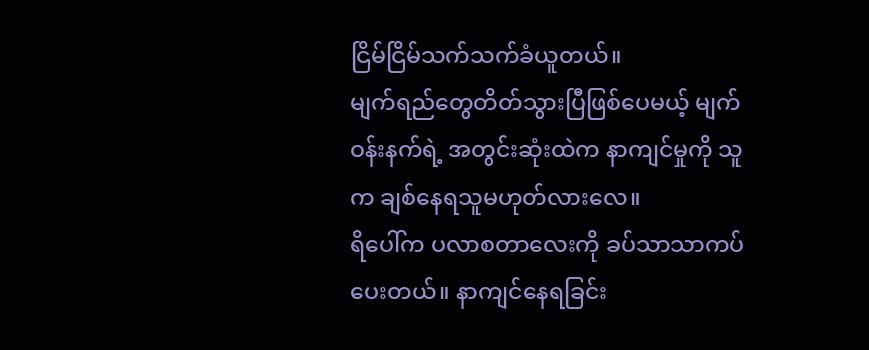ငြိမ်ငြိမ်သက်သက်ခံယူတယ်။
မျက်ရည်တွေတိတ်သွားပြီဖြစ်ပေမယ့် မျက်ဝန်းနက်ရဲ့ အတွင်းဆုံးထဲက နာကျင်မှုကို သူက ချစ်နေရသူမဟုတ်လားလေ။
ရိပေါ်က ပလာစတာလေးကို ခပ်သာသာကပ်ပေးတယ်။ နာကျင်နေရခြင်း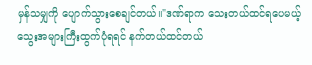မှန်သမျှကို ပျောက်သွားစေချင်တယ်။"ဒဏ်ရာက သေးတယ်ထင်ရပေမယ့် သွေးအများကြီးထွက်ပုံရရင် နက်တယ်ထင်တယ်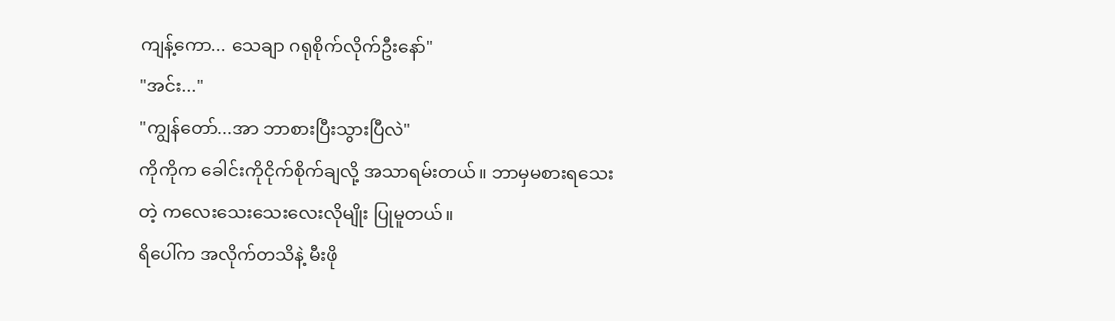ကျန့်ကော... သေချာ ဂရုစိုက်လိုက်ဦးနော်"
"အင်း..."
"ကျွန်တော်...အာ ဘာစားပြီးသွားပြီလဲ"
ကိုကိုက ခေါင်းကိုငိုက်စိုက်ချလို့ အသာရမ်းတယ်။ ဘာမှမစားရသေးတဲ့ ကလေးသေးသေးလေးလိုမျိုး ပြုမူတယ်။
ရိပေါ်က အလိုက်တသိနဲ့ မီးဖို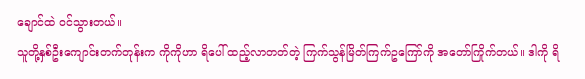ချောင်ထဲ ဝင်သွားတယ်။
သူတို့နှစ်ဦးကျောင်းတက်တုန်းက ကိုကိုဟာ ရိပေါ် ထည့်လာတတ်တဲ့ ကြက်သွန်မြိတ်ကြက်ဥကြော်ကို အတော်ကြိုက်တယ်။ ဒါကို ရိ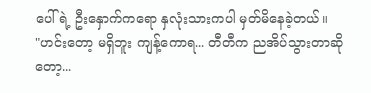ပေါ်ရဲ့ ဦးနှောက်ကရော နှလုံးသားကပါ မှတ်မိနေခဲ့တယ်။
"ဟင်းတော့ မရှိဘူး ကျန့်ကောရ... တီတီက ညအိပ်သွားတာဆိုတော့...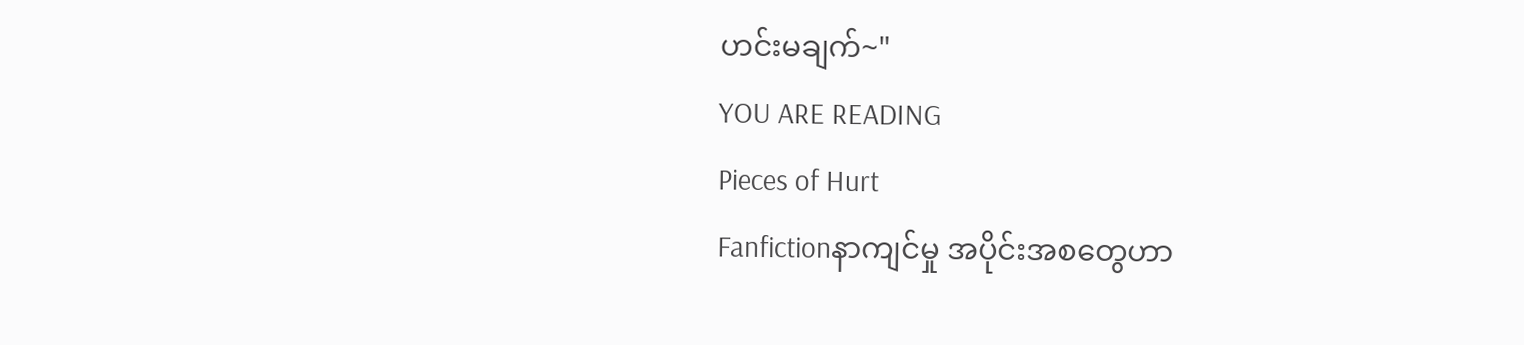ဟင်းမချက်~"
YOU ARE READING
Pieces of Hurt
Fanfictionနာကျင်မှု အပိုင်းအစတွေဟာ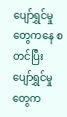ပျော်ရွှင်မှုတွေကနေ စတင်ပြီး ပျော်ရွှင်မှုတွေက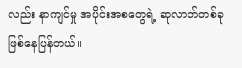လည်း နာကျင်မှု အပိုင်းအစတွေရဲ့ ဆုလာဘ်တစ်ခု ဖြစ်နေပြန်တယ်။